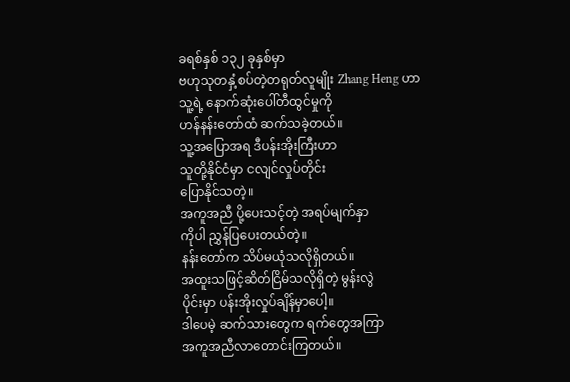ခရစ်နှစ် ၁၃၂ ခုနှစ်မှာ
ဗဟုသုတနှံ့စပ်တဲ့တရုတ်လူမျိုး Zhang Heng ဟာ
သူ့ရဲ့ နောက်ဆုံးပေါ်တီထွင်မှုကို
ဟန်နန်းတော်ထံ ဆက်သခဲ့တယ်။
သူ့အပြောအရ ဒီပန်းအိုးကြီးဟာ
သူတို့နိုင်ငံမှာ ငလျင်လှုပ်တိုင်း
ပြောနိုင်သတဲ့။
အကူအညီ ပို့ပေးသင့်တဲ့ အရပ်မျက်နှာ
ကိုပါ ညွှန်ပြပေးတယ်တဲ့။
နန်းတော်က သိပ်မယုံသလိုရှိတယ်။
အထူးသဖြင့်ဆိတ်ငြိမ်သလိုရှိတဲ့ မွန်းလွဲ
ပိုင်းမှာ ပန်းအိုးလှုပ်ချိန်မှာပေါ့။
ဒါပေမဲ့ ဆက်သားတွေက ရက်တွေအကြာ
အကူအညီလာတောင်းကြတယ်။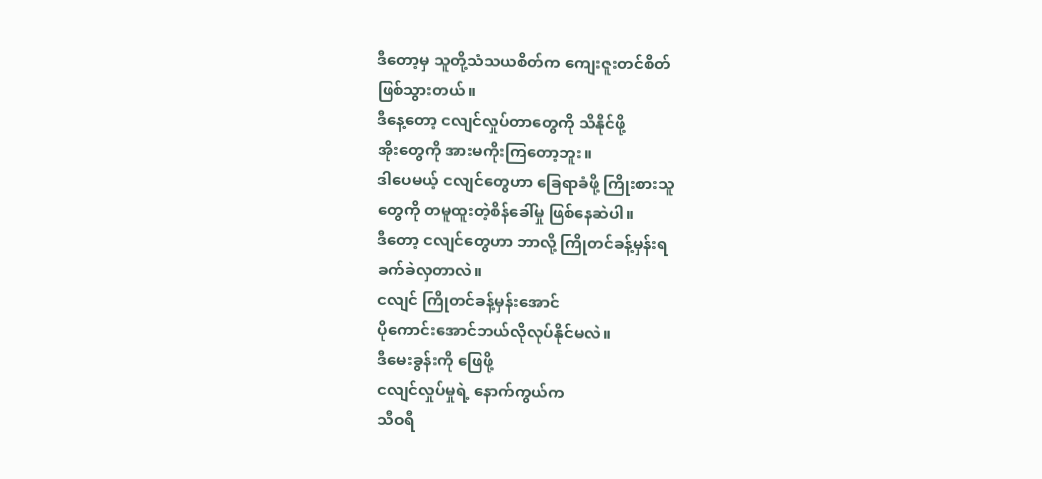ဒီတော့မှ သူတို့သံသယစိတ်က ကျေးဇူးတင်စိတ်
ဖြစ်သွားတယ်။
ဒီနေ့တော့ ငလျင်လှုပ်တာတွေကို သိနိုင်ဖို့
အိုးတွေကို အားမကိုးကြတော့ဘူး။
ဒါပေမယ့် ငလျင်တွေဟာ ခြေရာခံဖို့ ကြိုးစားသူ
တွေကို တမူထူးတဲ့စိန်ခေါ်မှု ဖြစ်နေဆဲပါ။
ဒီတော့ ငလျင်တွေဟာ ဘာလို့ ကြိုတင်ခန့်မှန်းရ
ခက်ခဲလှတာလဲ။
ငလျင် ကြိုတင်ခန့်မှန်းအောင်
ပိုကောင်းအောင်ဘယ်လိုလုပ်နိုင်မလဲ။
ဒီမေးခွန်းကို ဖြေဖို့
ငလျင်လှုပ်မှုရဲ့ နောက်ကွယ်က
သီဝရီ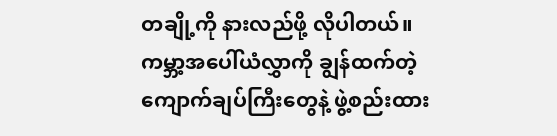တချို့ကို နားလည်ဖို့ လိုပါတယ်။
ကမ္ဘာ့အပေါ်ယံလွှာကို ချွန်ထက်တဲ့
ကျောက်ချပ်ကြီးတွေနဲ့ ဖွဲ့စည်းထား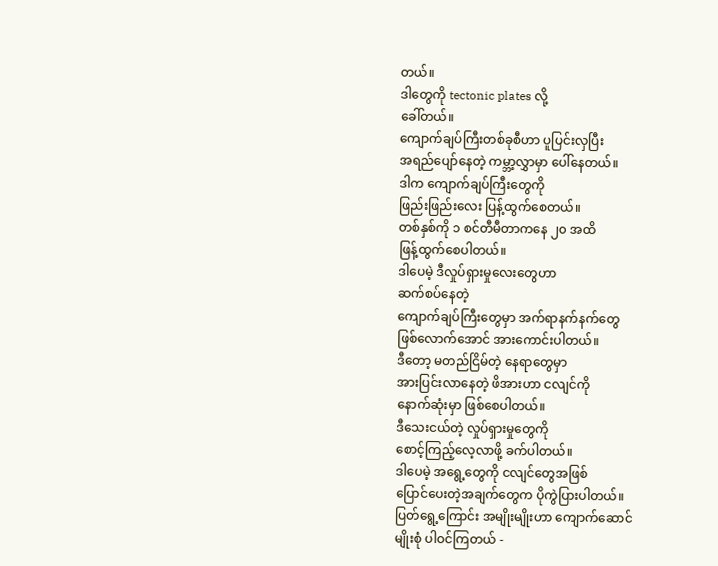တယ်။
ဒါတွေကို tectonic plates လို့
ခေါ်တယ်။
ကျောက်ချပ်ကြီးတစ်ခုစီဟာ ပူပြင်းလှပြီး
အရည်ပျော်နေတဲ့ ကမ္ဘာ့လွှာမှာ ပေါ်နေတယ်။
ဒါက ကျောက်ချပ်ကြီးတွေကို
ဖြည်းဖြည်းလေး ပြန့်ထွက်စေတယ်။
တစ်နှစ်ကို ၁ စင်တီမီတာကနေ ၂၀ အထိ
ဖြန့်ထွက်စေပါတယ်။
ဒါပေမဲ့ ဒီလှုပ်ရှားမှုလေးတွေဟာ
ဆက်စပ်နေတဲ့
ကျောက်ချပ်ကြီးတွေမှာ အက်ရာနက်နက်တွေ
ဖြစ်လောက်အောင် အားကောင်းပါတယ်။
ဒီတော့ မတည်ငြိမ်တဲ့ နေရာတွေမှာ
အားပြင်းလာနေတဲ့ ဖိအားဟာ ငလျင်ကို
နောက်ဆုံးမှာ ဖြစ်စေပါတယ်။
ဒီသေးငယ်တဲ့ လှုပ်ရှားမှုတွေကို
စောင့်ကြည့်လေ့လာဖို့ ခက်ပါတယ်။
ဒါပေမဲ့ အရွေ့တွေကို ငလျင်တွေအဖြစ်
ပြောင်ပေးတဲ့အချက်တွေက ပိုကွဲပြားပါတယ်။
ပြတ်ရွေ့ကြောင်း အမျိုးမျိုးဟာ ကျောက်ဆောင်
မျိုးစုံ ပါဝင်ကြတယ် -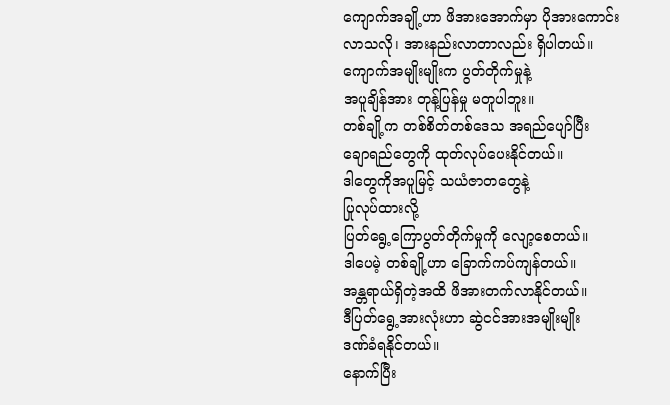ကျောက်အချို့ဟာ ဖိအားအောက်မှာ ပိုအားကောင်း
လာသလို၊ အားနည်းလာတာလည်း ရှိပါတယ်။
ကျောက်အမျိုးမျိုးက ပွတ်တိုက်မှုနဲ့
အပူချိန်အား တုန့်ပြန်မှု မတူပါဘူး။
တစ်ချို့က တစ်စိတ်တစ်ဒေသ အရည်ပျော်ပြီး
ချောရည်တွေကို ထုတ်လုပ်ပေးနိုင်တယ်။
ဒါတွေကိုအပူမြင့် သယံဇာတတွေနဲ့
ပြုလုပ်ထားလို့
ပြတ်ရွေ့ကြောပွတ်တိုက်မှုကို လျော့စေတယ်။
ဒါပေမဲ့ တစ်ချို့ဟာ ခြောက်ကပ်ကျန်တယ်။
အန္တရာယ်ရှိတဲ့အထိ ဖိအားတက်လာနိုင်တယ်။
ဒီပြတ်ရွေ့အားလုံးဟာ ဆွဲငင်အားအမျိုးမျိုး
ဒဏ်ခံရနိုင်တယ်။
နောက်ပြီး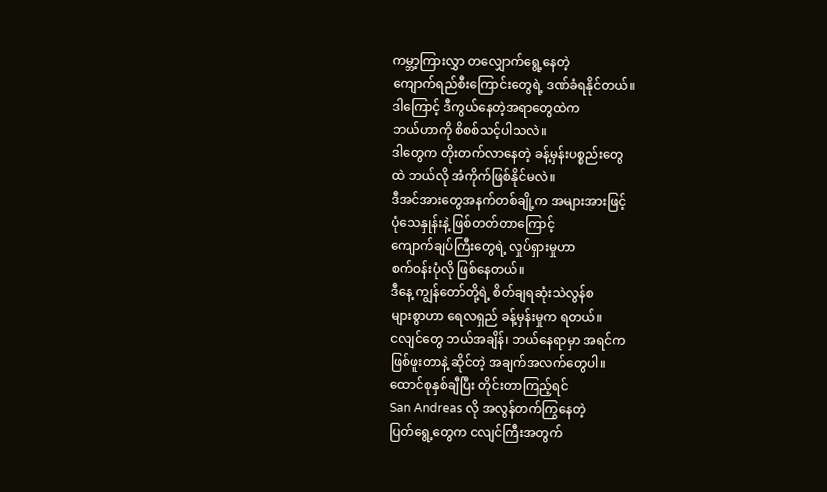ကမ္ဘာ့ကြားလွှာ တလျှောက်ရွေ့နေတဲ့
ကျောက်ရည်စီးကြောင်းတွေရဲ့ ဒဏ်ခံရနိုင်တယ်။
ဒါကြောင့် ဒီကွယ်နေတဲ့အရာတွေထဲက
ဘယ်ဟာကို စိစစ်သင့်ပါသလဲ။
ဒါတွေက တိုးတက်လာနေတဲ့ ခန့်မှန်းပစ္စည်းတွေ
ထဲ ဘယ်လို အံကိုက်ဖြစ်နိုင်မလဲ။
ဒီအင်အားတွေအနက်တစ်ချို့က အများအားဖြင့်
ပုံသေနှုန်းနဲ့ ဖြစ်တတ်တာကြောင့်
ကျောက်ချပ်ကြီးတွေရဲ့ လှုပ်ရှားမှုဟာ
စက်ဝန်းပုံလို ဖြစ်နေတယ်။
ဒီနေ့ ကျွန်တော်တို့ရဲ့ စိတ်ချရဆုံးသဲလွန်စ
များစွာဟာ ရေလရှည် ခန့်မှန်းမှုက ရတယ်။
ငလျင်တွေ ဘယ်အချိန်၊ ဘယ်နေရာမှာ အရင်က
ဖြစ်ဖူးတာနဲ့ ဆိုင်တဲ့ အချက်အလက်တွေပါ။
ထောင်စုနှစ်ချီပြီး တိုင်းတာကြည့်ရင်
San Andreas လို အလွန်တက်ကြွနေတဲ့
ပြတ်ရွေ့တွေက ငလျင်ကြီးအတွက်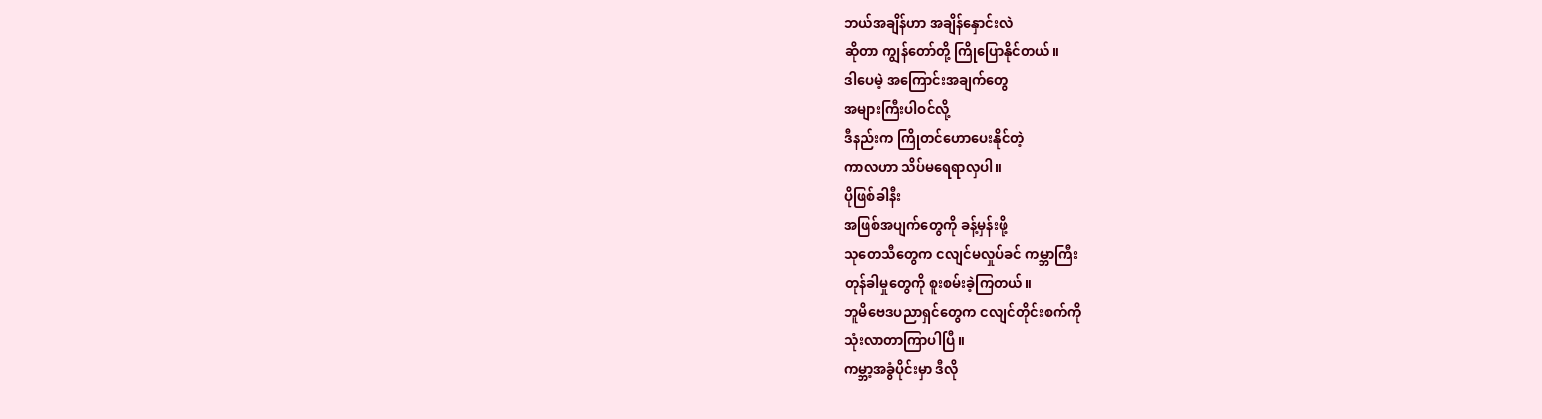ဘယ်အချိန်ဟာ အချိန်နှောင်းလဲ
ဆိုတာ ကျွန်တော်တို့ ကြိုပြောနိုင်တယ်။
ဒါပေမဲ့ အကြောင်းအချက်တွေ
အများကြီးပါဝင်လို့
ဒီနည်းက ကြိုတင်ဟောပေးနိုင်တဲ့
ကာလဟာ သိပ်မရေရာလှပါ။
ပိုဖြစ်ခါနီး
အဖြစ်အပျက်တွေကို ခန့်မှန်းဖို့
သုတေသီတွေက ငလျင်မလှုပ်ခင် ကမ္ဘာကြီး
တုန်ခါမှုတွေကို စူးစမ်းခဲ့ကြတယ်။
ဘူမိဗေဒပညာရှင်တွေက ငလျင်တိုင်းစက်ကို
သုံးလာတာကြာပါပြီ။
ကမ္ဘာ့အခွံပိုင်းမှာ ဒီလို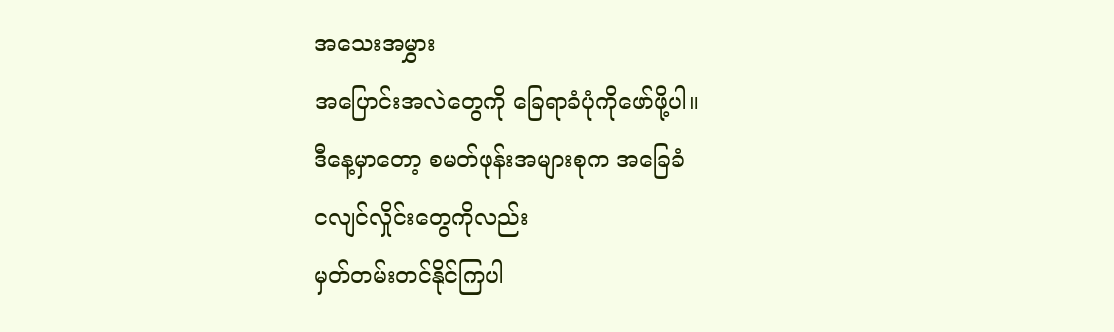အသေးအမွှား
အပြောင်းအလဲတွေကို ခြေရာခံပုံကိုဖော်ဖို့ပါ။
ဒီနေ့မှာတော့ စမတ်ဖုန်းအများစုက အခြေခံ
ငလျင်လှိုင်းတွေကိုလည်း
မှတ်တမ်းတင်နိုင်ကြပါ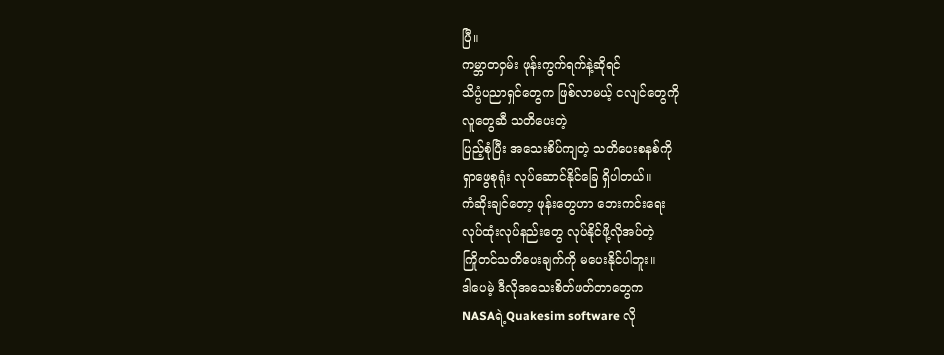ပြီ။
ကမ္ဘာတဝှမ်း ဖုန်းကွက်ရက်နဲ့ဆိုရင်
သိပ္ပံပညာရှင်တွေက ဖြစ်လာမယ့် ငလျင်တွေကို
လူတွေဆီ သတိပေးတဲ့
ပြည့်စုံပြီး အသေးစိပ်ကျတဲ့ သတိပေးစနစ်ကို
ရှာဖွေစုရုံး လုပ်ဆောင်နိုင်ခြေ ရှိပါတယ်။
ကံဆိုးချင်တော့ ဖုန်းတွေဟာ ဘေးကင်းရေး
လုပ်ထုံးလုပ်နည်းတွေ လုပ်နိုင်ဖို့လိုအပ်တဲ့
ကြိုတင်သတိပေးချက်ကို မပေးနိုင်ပါဘူး။
ဒါပေမဲ့ ဒီလိုအသေးစိတ်ဖတ်တာတွေက
NASAရဲ့Quakesim software လို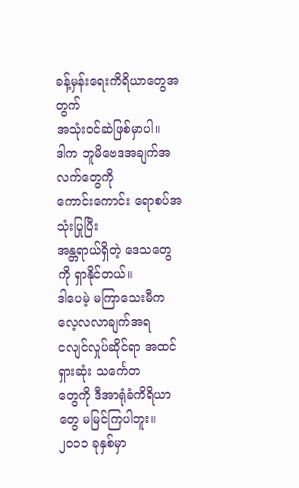ခန့်မှန်းရေးကိရိယာတွေအတွက်
အသုံးဝင်ဆဲဖြစ်မှာပါ။
ဒါက ဘူမိဗေဒအချက်အလက်တွေကို
ကောင်းကောင်း ရောစပ်အသုံးပြုပြီး
အန္တရာယ်ရှိတဲ့ ဒေသတွေကို ရှာနိုင်တယ်။
ဒါပေမဲ့ မကြာသေးမီက လေ့လလာချက်အရ
ငလျင်လှုပ်ဆိုင်ရာ အထင်ရှားဆုံး သင်္ကေတ
တွေကို ဒီအာရုံခံကိရိယာတွေ မမြင်ကြပါဘူး။
၂၀၁၁ ခုနှစ်မှာ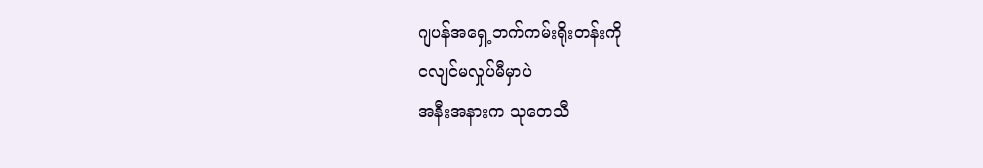ဂျပန်အရှေ့ဘက်ကမ်းရိုးတန်းကို
ငလျင်မလှုပ်မီမှာပဲ
အနီးအနားက သုတေသီ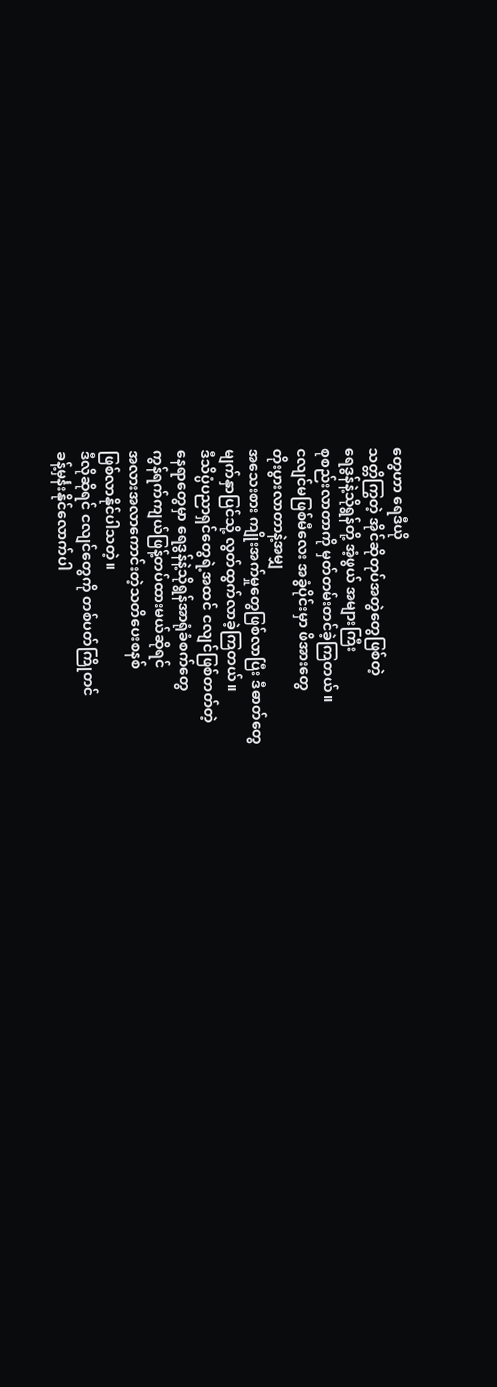တွေဟာ ရေဒီယို
သတ္တိကြွတဲ့ အိုင်ဆိုတုပ်အတွဲတွေဖြစ်တဲ့
ရေဒွန်နဲ့သိုရွန်တို့ အံ့ဖွယ် အများကြီး
စုစည်းလာတာကို မှတ်တမ်းတင်ခဲ့ကြတယ်။
ငလျင်မဖြစ်မီလေး အခွံပိုင်းမှာ ဖိအားတွေ
တိုးပွားလာတာနဲ့အမျှ
အသေးစား ကျိုးအက်မှုတွေဖြစ်လာပြီး ဒီဓာတ်တွေ
မျက်နှာပြင်သို့ လွတ်ထွက်လာခဲ့ကြတယ်။
ဒီသိပ္ပံပညာရှင်တွေရဲ့အထင် ငလျင်ဖြစ်တတ်တဲ့
နေရာတွေမှာ ရေဒွန်နဲ့သိုရွန်အာရုံခံစက်တွေ
ကွန်ရက်ကျယ်ဖြန့်တပ်ထားမယ်ဆိုရင်
အလားအလာကောင်းတဲ့သတိပေးစနစ်
ဖြစ်လာနိုင်ပါသတဲ့။
ဒီလိုဆိုရင် ငလျင်တွေကို တစ်ပတ်ကြိုတင်
ခန့်မှင်္နးနိုင်လောက်ပါ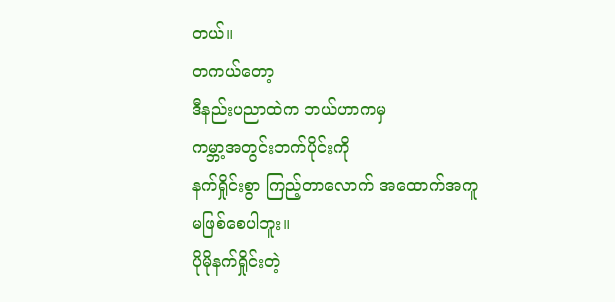တယ်။
တကယ်တော့
ဒီနည်းပညာထဲက ဘယ်ဟာကမှ
ကမ္ဘာ့အတွင်းဘက်ပိုင်းကို
နက်ရှိုင်းစွာ ကြည့်တာလောက် အထောက်အကူ
မဖြစ်စေပါဘူး။
ပိုမိုနက်ရှိုင်းတဲ့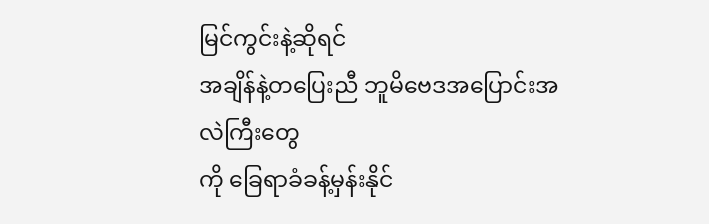မြင်ကွင်းနဲ့ဆိုရင်
အချိန်နဲ့တပြေးညီ ဘူမိဗေဒအပြောင်းအလဲကြီးတွေ
ကို ခြေရာခံခန့်မှန်းနိုင်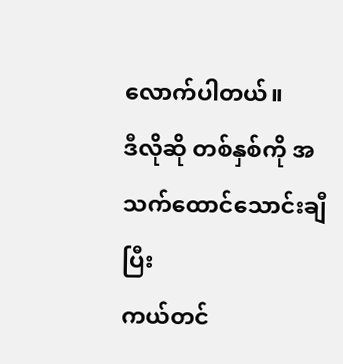လောက်ပါတယ်။
ဒီလိုဆို တစ်နှစ်ကို အသက်ထောင်သောင်းချီပြီး
ကယ်တင်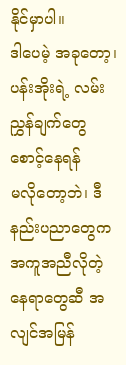နိုင်မှာပါ။
ဒါပေမဲ့ အခုတော့၊
ပန်းအိုးရဲ့ လမ်းညွှန်ချက်တွေ စောင့်နေရန်
မလိုတော့ဘဲ၊ ဒီနည်းပညာတွေက အကူအညီလိုတဲ့
နေရာတွေဆီ အလျင်အမြန်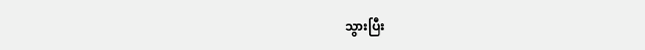သွားပြီး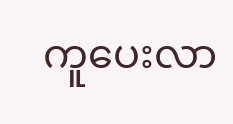ကူပေးလာ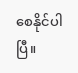စေနိုင်ပါပြီ။